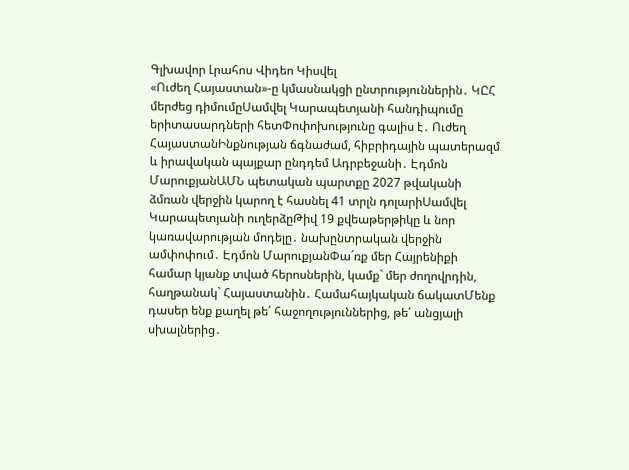Գլխավոր Լրահոս Վիդեո Կիսվել
«Ուժեղ Հայաստան»-ը կմասնակցի ընտրություններին․ ԿԸՀ մերժեց դիմումըՍամվել Կարապետյանի հանդիպումը երիտասարդների հետՓոփոխությունը գալիս է․ Ուժեղ ՀայաստանԻնքնության ճգնաժամ, հիբրիդային պատերազմ և իրավական պայքար ընդդեմ Ադրբեջանի․ Էդմոն ՄարուքյանԱՄՆ պետական պարտքը 2027 թվականի ձմռան վերջին կարող է հասնել 41 տրլն դոլարիՍամվել Կարապետյանի ուղերձըԹիվ 19 քվեաթերթիկը և նոր կառավարության մոդելը․ նախընտրական վերջին ամփոփում․ Էդմոն ՄարուքյանՓա´ռք մեր Հայրենիքի համար կյանք տված հերոսներին, կամք` մեր ժողովրդին, հաղթանակ` Հայաստանին․ Համահայկական ճակատՄենք դասեր ենք քաղել թե՛ հաջողություններից, թե՛ անցյալի սխալներից․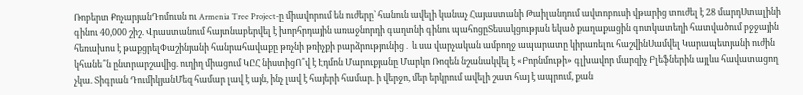Ռոբերտ ՔոչարյանԴոմուսն ու Armenia Tree Project-ը միավորում են ուժերը՝ հանուն ավելի կանաչ Հայաստանի Թաիլանդում ավտոբուսի վթարից տուժել է 28 մարդՍտալինի գինու 40,000 շիշ. Վրաստանում հայտնաբերվել է խորհրդային առաջնորդի գաղտնի գինու պահոցըՏեսակցության եկած քաղաքացին գոտկատեղի հատվածում բջջային հեռախոս է թաքցրելՓաշինյանի հանրահավաքը թռչնի թռիչքի բարձրությունից․ և սա վարչական ամբողջ ապարատը կիրառելու հաշվինՍամվել Կարապետյանի ուժին կհանե՞ն ընտրարշավից. ուղիղ միացում ԿԸՀ նիստիցՈ՞վ է Էդմոն Մարուքյանը Մարկո Ռոզեն նշանակվել է «Բորնմութի» գլխավոր մարզիչ Բլեֆներին այլևս հավատացող չկա. Տիգրան ԴումիկյանՄեզ համար լավ է այն, ինչ լավ է հայերի համար. ի վերջո, մեր երկրում ավելի շատ հայ է ապրում, քան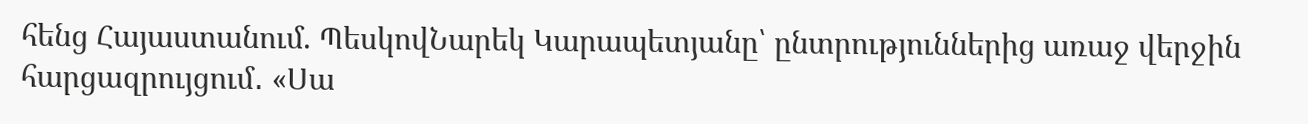հենց Հայաստանում. ՊեսկովՆարեկ Կարապետյանը՝ ընտրություններից առաջ վերջին հարցազրույցում․ «Սա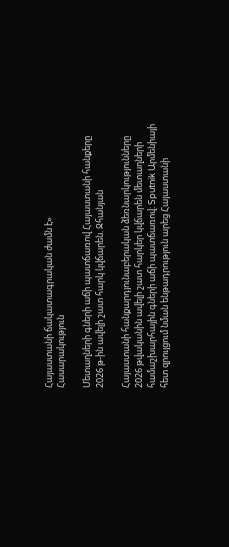Հայաստանի ճակատագրական ժամն է»
Հասարակություն

Մետաղների գների աճի պատճառով Հայաստանի հանքերը 2026 թ-ին ավելի շատ հարկ կվճարեն. Ջհանյան

Հայաստանի հանքարդյունաբերական ձեռնարկությունները 2026 թվականին ավելի շատ հարկեր կվճարեն մետաղների համաշխարհային գների աճի պատճառով։ Sputnik Արմենիայի հետ զրույցում նման ենթադրություն արեց Հայաստանի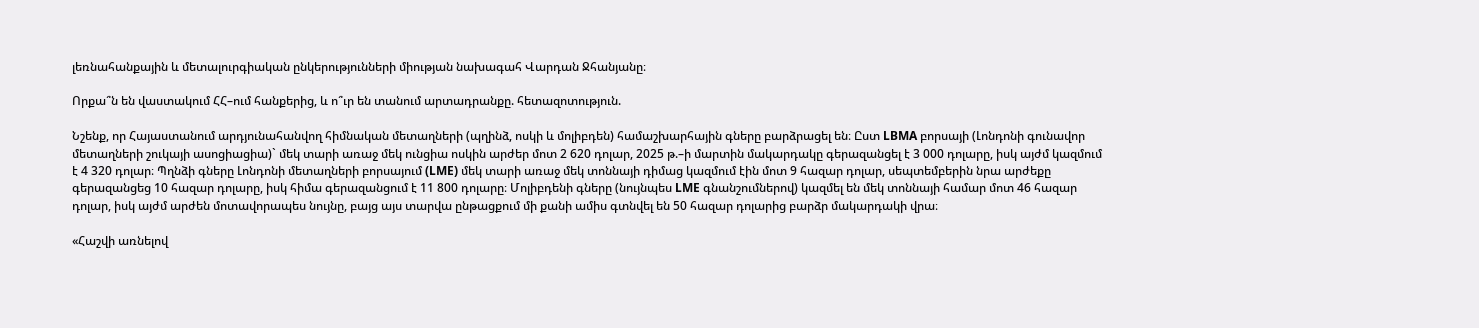լեռնահանքային և մետալուրգիական ընկերությունների միության նախագահ Վարդան Ջհանյանը։

Որքա՞ն են վաստակում ՀՀ–ում հանքերից, և ո՞ւր են տանում արտադրանքը. հետազոտություն.

Նշենք, որ Հայաստանում արդյունահանվող հիմնական մետաղների (պղինձ, ոսկի և մոլիբդեն) համաշխարհային գները բարձրացել են։ Ըստ LBMA բորսայի (Լոնդոնի գունավոր մետաղների շուկայի ասոցիացիա)` մեկ տարի առաջ մեկ ունցիա ոսկին արժեր մոտ 2 620 դոլար, 2025 թ.–ի մարտին մակարդակը գերազանցել է 3 000 դոլարը, իսկ այժմ կազմում է 4 320 դոլար։ Պղնձի գները Լոնդոնի մետաղների բորսայում (LME) մեկ տարի առաջ մեկ տոննայի դիմաց կազմում էին մոտ 9 հազար դոլար, սեպտեմբերին նրա արժեքը գերազանցեց 10 հազար դոլարը, իսկ հիմա գերազանցում է 11 800 դոլարը։ Մոլիբդենի գները (նույնպես LME գնանշումներով) կազմել են մեկ տոննայի համար մոտ 46 հազար դոլար, իսկ այժմ արժեն մոտավորապես նույնը, բայց այս տարվա ընթացքում մի քանի ամիս գտնվել են 50 հազար դոլարից բարձր մակարդակի վրա։

«Հաշվի առնելով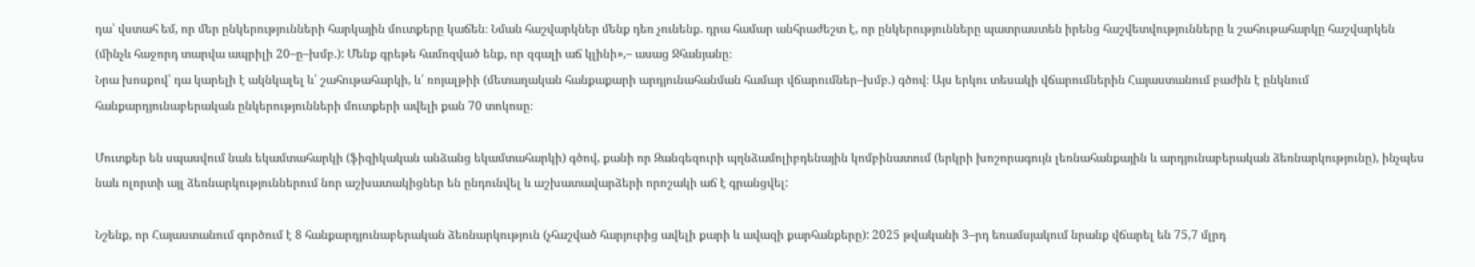դա՝ վստահ եմ, որ մեր ընկերությունների հարկային մուտքերը կաճեն։ Նման հաշվարկներ մենք դեռ չունենք. դրա համար անհրաժեշտ է, որ ընկերությունները պատրաստեն իրենց հաշվետվությունները և շահութահարկը հաշվարկեն (մինչև հաջորդ տարվա ապրիլի 20–ը–խմբ.): Մենք գրեթե համոզված ենք, որ զգալի աճ կլինի»,– ասաց Ջհանյանը։
Նրա խոսքով՝ դա կարելի է ակնկալել և՛ շահութահարկի, և՛ ռոյալթիի (մետաղական հանքաքարի արդյունահանման համար վճարումներ–խմբ.) գծով։ Այս երկու տեսակի վճարումներին Հայաստանում բաժին է ընկնում հանքարդյունաբերական ընկերությունների մուտքերի ավելի քան 70 տոկոսը։

Մուտքեր են սպասվում նաև եկամտահարկի (ֆիզիկական անձանց եկամտահարկի) գծով, քանի որ Զանգեզուրի պղնձամոլիբդենային կոմբինատում (երկրի խոշորագույն լեռնահանքային և արդյունաբերական ձեռնարկությունը), ինչպես նաև ոլորտի այլ ձեռնարկություններում նոր աշխատակիցներ են ընդունվել և աշխատավարձերի որոշակի աճ է գրանցվել:

Նշենք, որ Հայաստանում գործում է 8 հանքարդյունաբերական ձեռնարկություն (չհաշված հարյուրից ավելի քարի և ավազի քարհանքերը): 2025 թվականի 3–րդ եռամսյակում նրանք վճարել են 75,7 մլրդ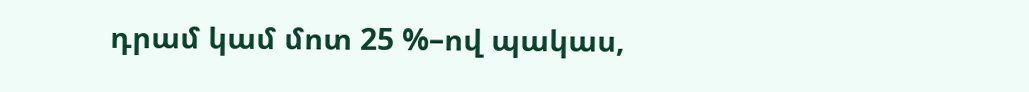դրամ կամ մոտ 25 %–ով պակաս,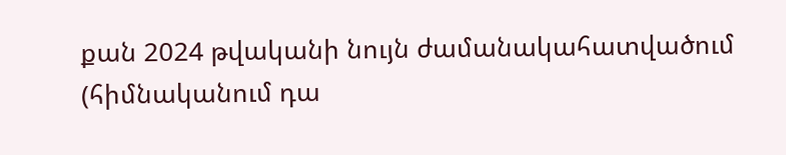քան 2024 թվականի նույն ժամանակահատվածում (հիմնականում դա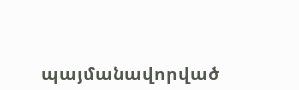պայմանավորված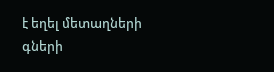է եղել մետաղների գների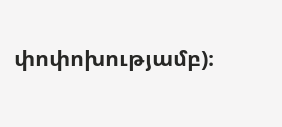փոփոխությամբ)։